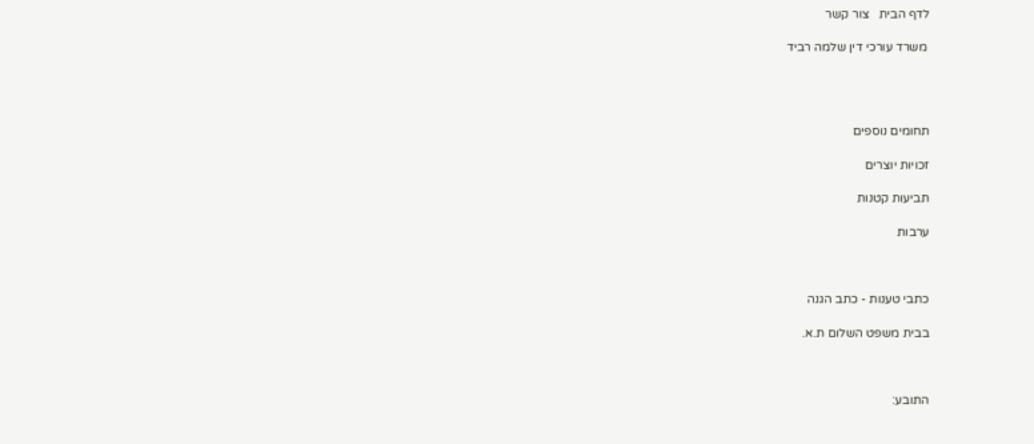לדף הבית   צור קשר

 משרד עורכי דין שלמה רביד




תחומים נוספים

זכויות יוצרים

תביעות קטנות

ערבות



כתבי טענות - כתב הגנה

בבית משפט השלום ת.א.



התובע: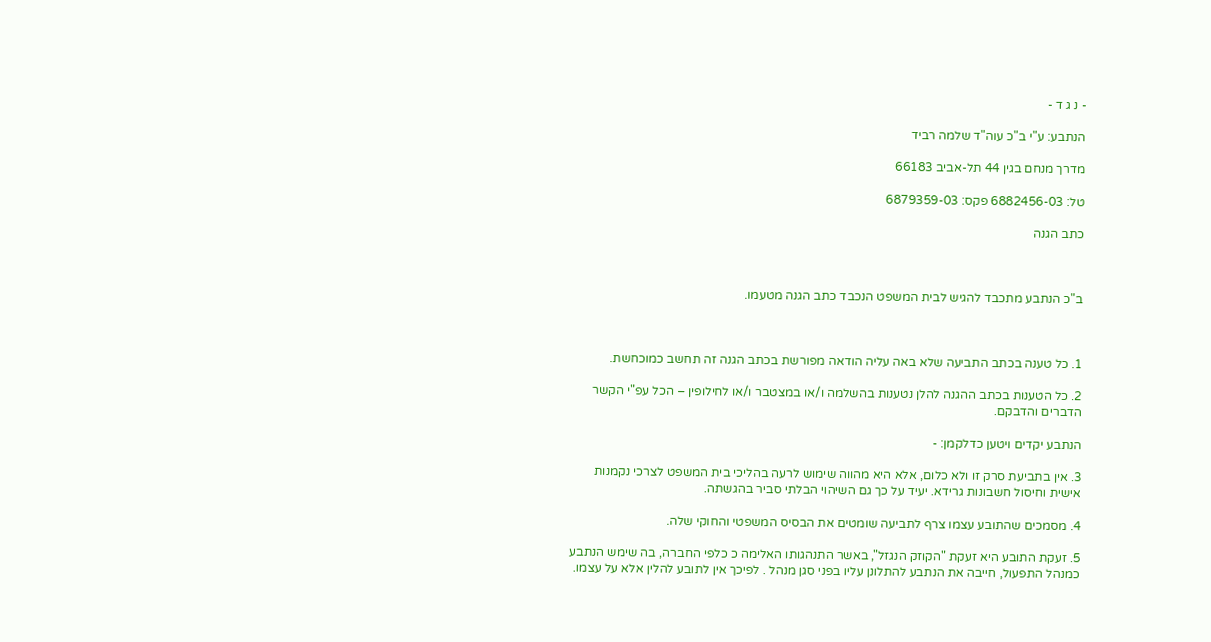- נ ג ד -

הנתבע: ע"י ב"כ עוה"ד שלמה רביד

מדרך מנחם בגין 44 תל-אביב 66183

טל: 6882456-03 פקס: 6879359-03

כתב הגנה



ב"כ הנתבע מתכבד להגיש לבית המשפט הנכבד כתב הגנה מטעמו.



1. כל טענה בכתב התביעה שלא באה עליה הודאה מפורשת בכתב הגנה זה תחשב כמוכחשת.

2. כל הטענות בכתב ההגנה להלן נטענות בהשלמה ו/או במצטבר ו/או לחילופין – הכל עפ"י הקשר הדברים והדבקם.

הנתבע יקדים ויטען כדלקמן: -

3. אין בתביעת סרק זו ולא כלום, אלא היא מהווה שימוש לרעה בהליכי בית המשפט לצרכי נקמנות אישית וחיסול חשבונות גרידא. יעיד על כך גם השיהוי הבלתי סביר בהגשתה.

4. מסמכים שהתובע עצמו צרף לתביעה שומטים את הבסיס המשפטי והחוקי שלה.

5. זעקת התובע היא זעקת "הקוזק הנגזל", באשר התנהגותו האלימה כ כלפי החברה, בה שימש הנתבע כמנהל התפעול, חייבה את הנתבע להתלונן עליו בפני סגן מנהל . לפיכך אין לתובע להלין אלא על עצמו.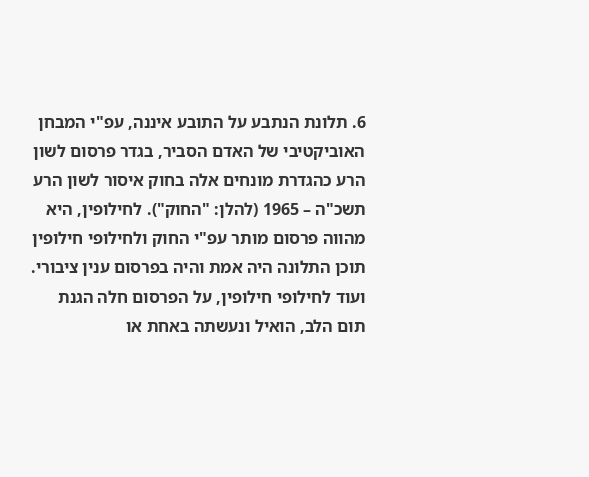6. תלונת הנתבע על התובע איננה, עפ"י המבחן האוביקטיבי של האדם הסביר, בגדר פרסום לשון הרע כהגדרת מונחים אלה בחוק איסור לשון הרע תשכ"ה – 1965 (להלן: "החוק"). לחילופין, היא מהווה פרסום מותר עפ"י החוק ולחילופי חילופין תוכן התלונה היה אמת והיה בפרסום ענין ציבורי. ועוד לחילופי חילופין, על הפרסום חלה הגנת תום הלב, הואיל ונעשתה באחת או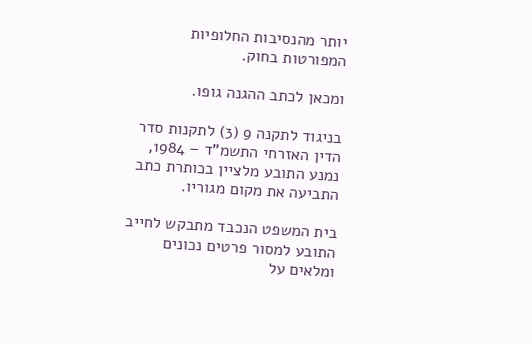יותר מהנסיבות החלופיות המפורטות בחוק.

ומכאן לכתב ההגנה גופו.

בניגוד לתקנה 9 (3) לתקנות סדר הדין האזרחי התשמ"ד – 1984, נמנע התובע מלציין בכותרת כתב התביעה את מקום מגוריו.

בית המשפט הנכבד מתבקש לחייב התובע למסור פרטים נכונים ומלאים על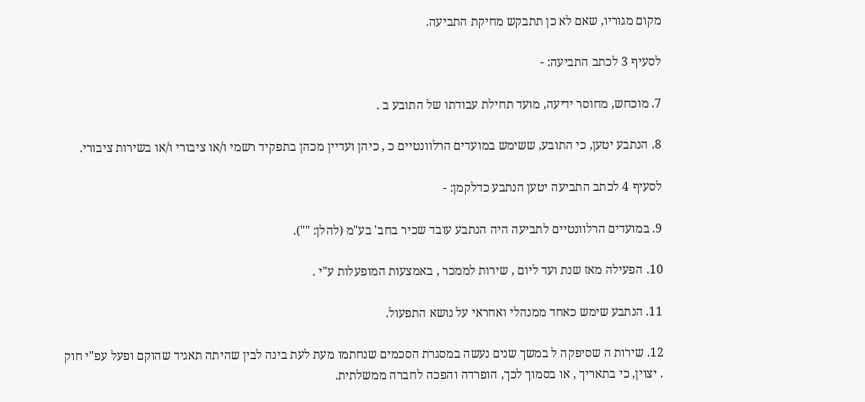מקום מגוריו, שאם לא כן תתבקש מחיקת התביעה.

לסעיף 3 לכתב התביעה: -

7. מוכחש, מחוסר ידיעה, מועד תחילת עבודתו של התובע ב .

8. הנתבע יטען, כי התובע, ששימש במועדים הרלוונטיים כ , כיהן ועדיין מכהן בתפקיד רשמי ו/או ציבורי ו/או בשירות ציבורי.

לסעיף 4 לכתב התביעה יטען הנתבע כדלקמן: -

9. במועדים הרלוונטיים לתביעה היה הנתבע עובד שכיר בחב' בע"מ (להלן: "").

10. הפעילה מאז שנת ועד ליום , שירות לממכר , באמצעות המופעלות ע"י .

11. הנתבע שימש כאחד ממנהלי ואחראי על נושא התפעול.

12. שירות ה שסיפקה ל במשך שנים נעשה במסגרת הסכמים שנחתמו מעת לעת בינה לבין שהיתה תאגיד שהוקם ופעל עפ"י חוק . יצוין, כי בתאריך , או בסמוך לכך, הופרדה והפכה לחברה ממשלתית.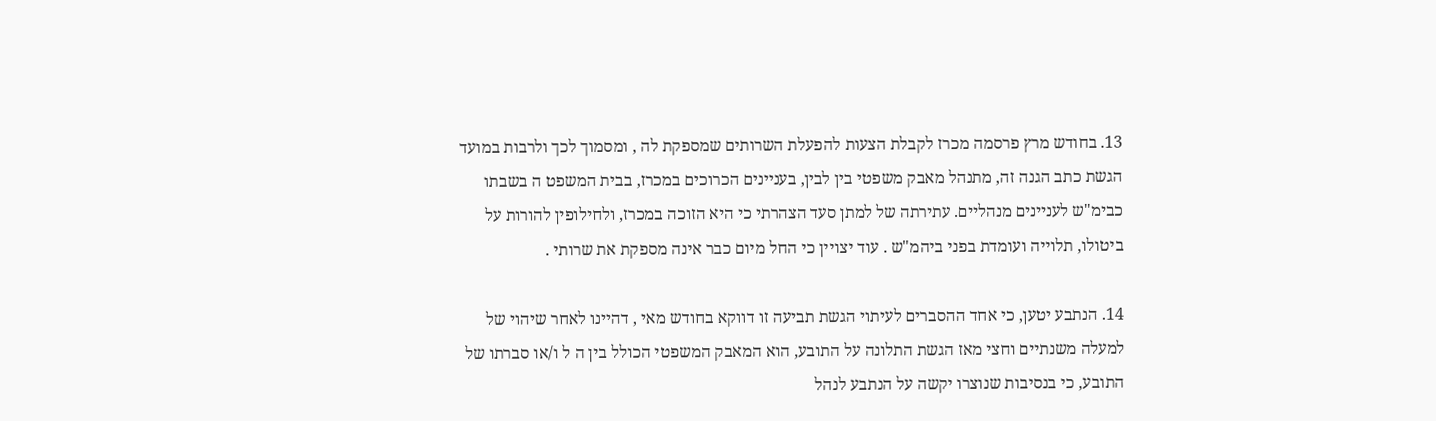13. בחודש מרץ פרסמה מכרז לקבלת הצעות להפעלת השרותים שמספקת לה , ומסמוך לכך ולרבות במועד הגשת כתב הגנה זה, מתנהל מאבק משפטי בין לבין, בעניינים הכרוכים במכרז, בבית המשפט ה בשבתו כבימ"ש לעניינים מנהליים. עתירתה של למתן סעד הצהרתי כי היא הזוכה במכרז, ולחילופין להורות על ביטולו, תלוייה ועומדת בפני ביהמ"ש . עוד יצויין כי החל מיום כבר אינה מספקת את שרותי .

14. הנתבע יטען, כי אחד ההסברים לעיתוי הגשת תביעה זו דווקא בחודש מאי , דהיינו לאחר שיהוי של למעלה משנתיים וחצי מאז הגשת התלונה על התובע, הוא המאבק המשפטי הכולל בין ה ל ו/או סברתו של התובע, כי בנסיבות שנוצרו יקשה על הנתבע לנהל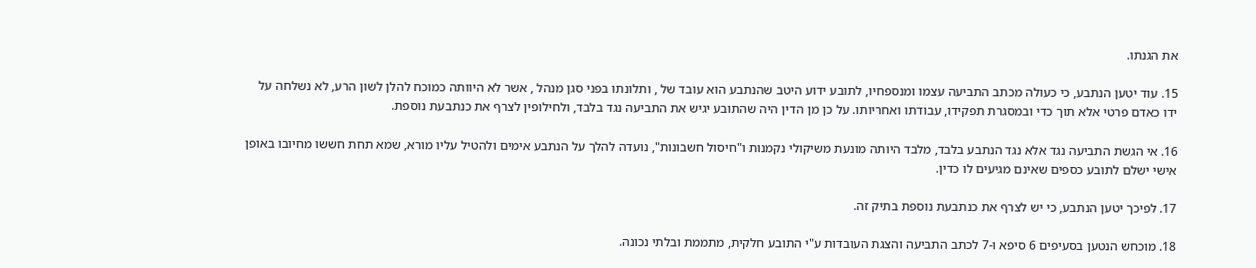את הגנתו.

15. עוד יטען הנתבע, כי כעולה מכתב התביעה עצמו ומנספחיו, לתובע ידוע היטב שהנתבע הוא עובד של , ותלונתו בפני סגן מנהל , אשר לא היוותה כמוכח להלן לשון הרע, לא נשלחה על ידו כאדם פרטי אלא תוך כדי ובמסגרת תפקידו, עבודתו ואחריותו. על כן מן הדין היה שהתובע יגיש את התביעה נגד בלבד, ולחילופין לצרף את כנתבעת נוספת.

16. אי הגשת התביעה נגד אלא נגד הנתבע בלבד, מלבד היותה מונעת משיקולי נקמנות ו"חיסול חשבונות", נועדה להלך על הנתבע אימים ולהטיל עליו מורא, שמא תחת חששו מחיובו באופן אישי ישלם לתובע כספים שאינם מגיעים לו כדין.

17. לפיכך יטען הנתבע, כי יש לצרף את כנתבעת נוספת בתיק זה.

18. מוכחש הנטען בסעיפים 6 סיפא ו-7 לכתב התביעה והצגת העובדות ע"י התובע חלקית, מתממת ובלתי נכונה.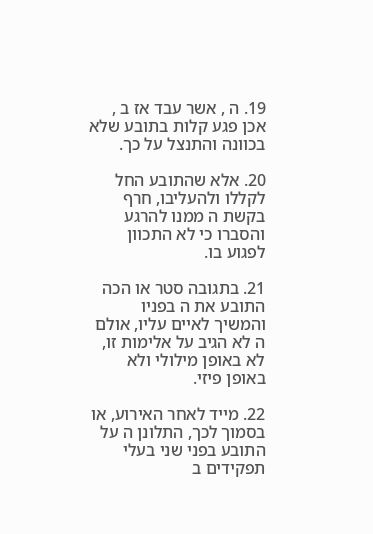19. ה , אשר עבד אז ב , אכן פגע קלות בתובע שלא בכוונה והתנצל על כך.

20. אלא שהתובע החל לקללו ולהעליבו, חרף בקשת ה ממנו להרגע והסברו כי לא התכוון לפגוע בו.

21. בתגובה סטר או הכה התובע את ה בפניו והמשיך לאיים עליו, אולם ה לא הגיב על אלימות זו, לא באופן מילולי ולא באופן פיזי.

22. מייד לאחר האירוע, או בסמוך לכך, התלונן ה על התובע בפני שני בעלי תפקידים ב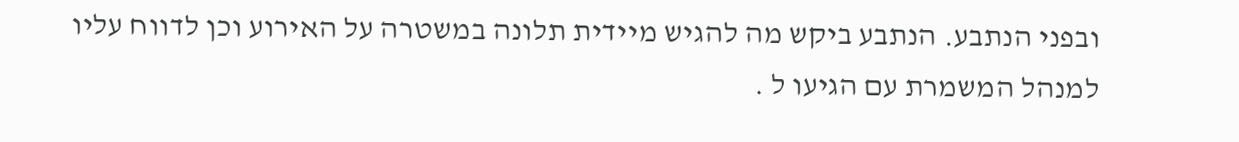ובפני הנתבע. הנתבע ביקש מה להגיש מיידית תלונה במשטרה על האירוע וכן לדווח עליו למנהל המשמרת עם הגיעו ל .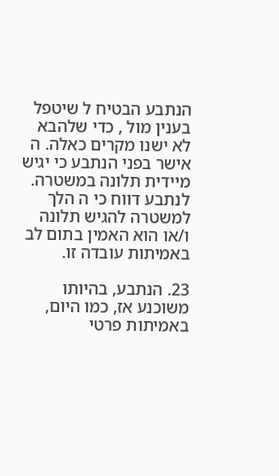הנתבע הבטיח ל שיטפל בענין מול , כדי שלהבא לא ישנו מקרים כאלה. ה אישר בפני הנתבע כי יגיש מיידית תלונה במשטרה. לנתבע דווח כי ה הלך למשטרה להגיש תלונה ו/או הוא האמין בתום לב באמיתות עובדה זו.

23. הנתבע, בהיותו משוכנע אז, כמו היום, באמיתות פרטי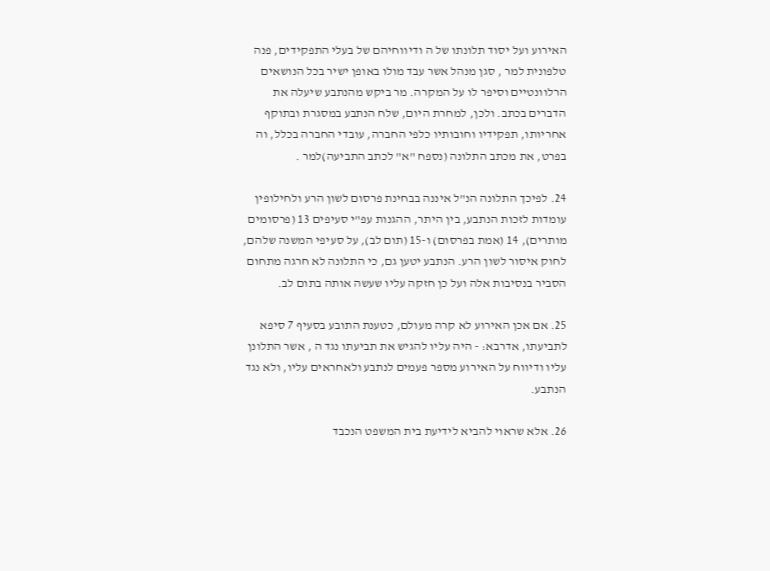האירוע ועל יסוד תלונתו של ה ודיווחיהם של בעלי התפקידים, פנה טלפונית למר , סגן מנהל אשר עבד מולו באופן ישיר בכל הנושאים הרלוונטיים וסיפר לו על המקרה. מר ביקש מהנתבע שיעלה את הדברים בכתב. ולכן, למחרת היום, שלח הנתבע במסגרת ובתוקף אחריותו, תפקידיו וחובותיו כלפי החברה, עובדי החברה בכלל, וה בפרט, את מכתב התלונה (נספח "א" לכתב התביעה)למר .

24. לפיכך התלונה הנ"ל איננה בבחינת פרסום לשון הרע ולחילופין עומדות לזכות הנתבע, בין היתר, ההגנות עפ"י סעיפים 13 (פרסומים מותרים), 14 (אמת בפרסום) ו-15 (תום לב), על סעיפי המשנה שלהם, לחוק איסור לשון הרע. הנתבע יטען גם, כי התלונה לא חרגה מתחום הסביר בנסיבות אלה ועל כן חזקה עליו שעשה אותה בתום לב.

25. אם אכן האירוע לא קרה מעולם, כטענת התובע בסעיף 7 סיפא לתביעתו, אדרבא: - היה עליו להגיש את תביעתו נגד ה , אשר התלונן עליו ודיווח על האירוע מספר פעמים לנתבע ולאחראים עליו, ולא נגד הנתבע.

26. אלא שראוי להביא לידיעת בית המשפט הנכבד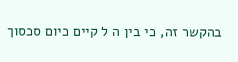בהקשר זה, כי בין ה ל קיים כיום סכסוך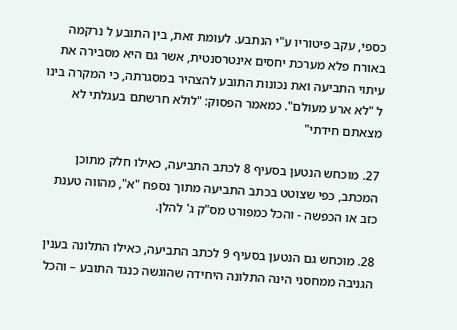כספי, עקב פיטוריו ע"י הנתבע. לעומת זאת, בין התובע ל נרקמה באורח פלא מערכת יחסים אינטרסנטית, אשר גם היא מסבירה את עיתוי התביעה ואת נכונות התובע להצהיר במסגרתה, כי המקרה בינו ל "לא ארע מעולם". כמאמר הפסוק: "לולא חרשתם בעגלתי לא מצאתם חידתי"

27. מוכחש הנטען בסעיף 8 לכתב התביעה, כאילו חלק מתוכן המכתב, כפי שצוטט בכתב התביעה מתוך נספח "א", מהווה טענת כזב או הכפשה - והכל כמפורט מס"ק ג' להלן.

28. מוכחש גם הנטען בסעיף 9 לכתב התביעה, כאילו התלונה בענין הגניבה ממחסני הינה התלונה היחידה שהוגשה כנגד התובע – והכל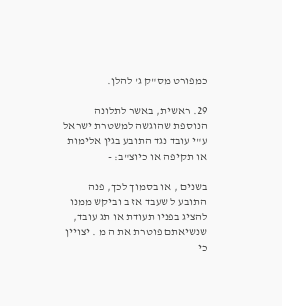כמפורט מס"ק ג' להלן.

29. ראשית, באשר לתלונה הנוספת שהוגשה למשטרת ישראל ע"י עובד נגד התובע בגין אלימות או תקיפה או כיוצ"ב: -

בשנים , או בסמוך לכך, פנה התובע ל שעבד אז ב וביקש ממנו להציג בפניו תעודת או תג עובד, שנשיאתם פוטרת את ה מ . יצויין כי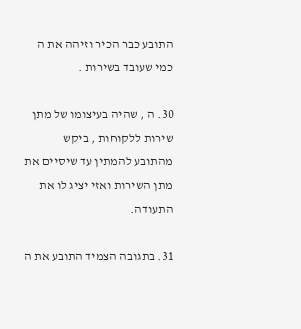התובע כבר הכיר וזיהה את ה כמי שעובד בשירות .

30. ה , שהיה בעיצומו של מתן שירות ללקוחות , ביקש מהתובע להמתין עד שיסיים את מתן השירות ואזי יציג לו את התעודה.

31. בתגובה הצמיד התובע את ה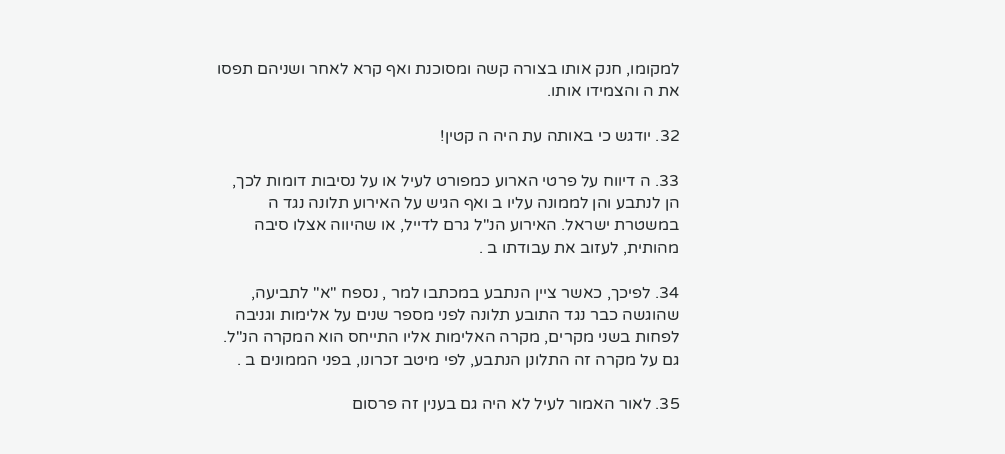למקומו, חנק אותו בצורה קשה ומסוכנת ואף קרא לאחר ושניהם תפסו את ה והצמידו אותו.

32. יודגש כי באותה עת היה ה קטין!

33. ה דיווח על פרטי הארוע כמפורט לעיל או על נסיבות דומות לכך, הן לנתבע והן לממונה עליו ב ואף הגיש על האירוע תלונה נגד ה במשטרת ישראל. האירוע הנ"ל גרם לדייל, או שהיווה אצלו סיבה מהותית, לעזוב את עבודתו ב .

34. לפיכך, כאשר ציין הנתבע במכתבו למר , נספח "א" לתביעה, שהוגשה כבר נגד התובע תלונה לפני מספר שנים על אלימות וגניבה לפחות בשני מקרים, מקרה האלימות אליו התייחס הוא המקרה הנ"ל. גם על מקרה זה התלונן הנתבע, לפי מיטב זכרונו, בפני הממונים ב .

35. לאור האמור לעיל לא היה גם בענין זה פרסום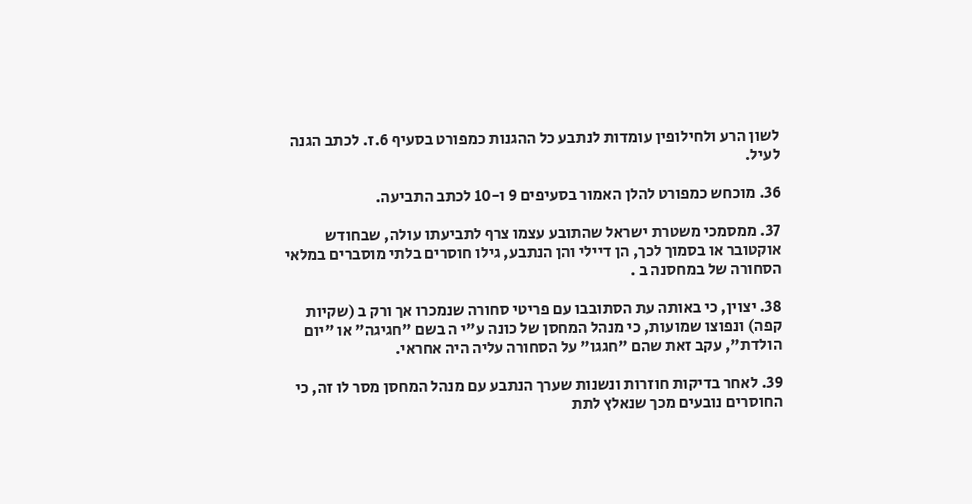לשון הרע ולחילופין עומדות לנתבע כל ההגנות כמפורט בסעיף 6.ז. לכתב הגנה לעיל.

36. מוכחש כמפורט להלן האמור בסעיפים 9 ו-10 לכתב התביעה.

37. ממסמכי משטרת ישראל שהתובע עצמו צרף לתביעתו עולה, שבחודש אוקטובר או בסמוך לכך, הן דיילי והן הנתבע, גילו חוסרים בלתי מוסברים במלאי הסחורה של במחסנה ב .

38. יצוין, כי באותה עת הסתובבו עם פריטי סחורה שנמכרו אך ורק ב (שקיות קפה) ונפוצו שמועות, כי מנהל המחסן של כונה ע"י ה בשם "חגיגה" או "יום הולדת", עקב זאת שהם "חגגו" על הסחורה עליה היה אחראי.

39. לאחר בדיקות חוזרות ונשנות שערך הנתבע עם מנהל המחסן מסר לו זה, כי החוסרים נובעים מכך שנאלץ לתת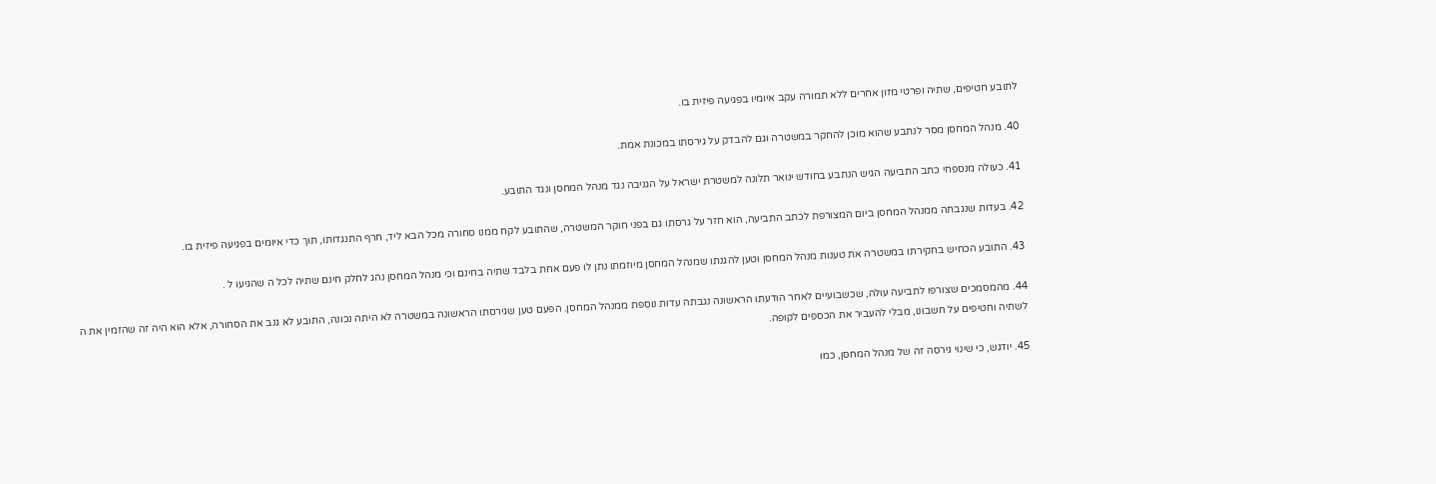לתובע חטיפים, שתיה ופרטי מזון אחרים ללא תמורה עקב איומיו בפגיעה פיזית בו.

40. מנהל המחסן מסר לנתבע שהוא מוכן להחקר במשטרה וגם להבדק על גירסתו במכונת אמת.

41. כעולה מנספחי כתב התביעה הגיש הנתבע בחודש ינואר תלונה למשטרת ישראל על הגניבה נגד מנהל המחסן ונגד התובע.

42. בעדות שנגבתה ממנהל המחסן ביום המצורפת לכתב התביעה, הוא חזר על גרסתו גם בפני חוקר המשטרה, שהתובע לקח ממנו סחורה מכל הבא ליד, חרף התנגדותו, תוך כדי איומים בפגיעה פיזית בו.

43. התובע הכחיש בחקירתו במשטרה את טענות מנהל המחסן וטען להגנתו שמנהל המחסן מיוזמתו נתן לו פעם אחת בלבד שתיה בחינם וכי מנהל המחסן נהג לחלק חינם שתיה לכל ה שהגיעו ל .

44. מהמסמכים שצורפו לתביעה עולה, שכשבועיים לאחר הודעתו הראשונה נגבתה עדות נוספת ממנהל המחסן. הפעם טען שגירסתו הראשונה במשטרה לא היתה נכונה, התובע לא גנב את הסחורה, אלא הוא היה זה שהזמין את ה לשתיה וחטיפים על חשבונו, מבלי להעביר את הכספים לקופה.

45. יודגש, כי שינוי גירסה זה של מנהל המחסן, כמו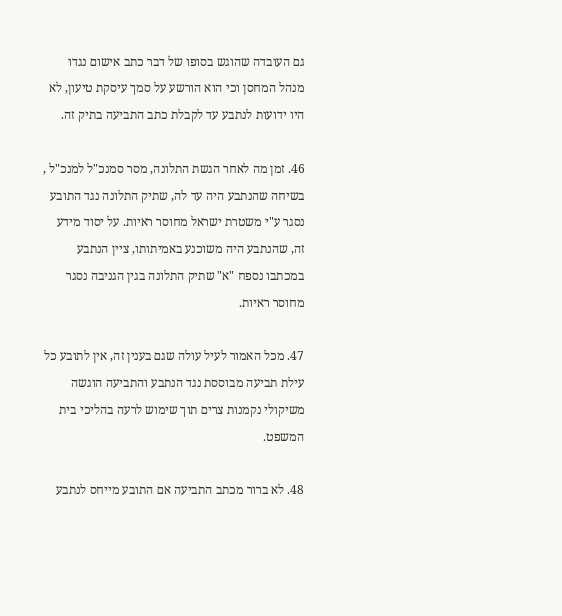גם העובדה שהוגש בסופו של דבר כתב אישום נגדו מנהל המחסן וכי הוא הורשע על סמך עיסקת טיעון, לא היו ידועות לנתבע עד לקבלת כתב התביעה בתיק זה.

46. זמן מה לאחר הגשת התלונה, מסר סמנכ"ל למנכ"ל , בשיחה שהנתבע היה עד לה, שתיק התלונה נגד התובע נסגר ע"י משטרת ישראל מחוסר ראיות. על יסוד מידע זה, שהנתבע היה משוכנע באמיתותו, ציין הנתבע במכתבו נספח "א" שתיק התלונה בגין הגניבה נסגר מחוסר ראיות.

47. מכל האמור לעיל עולה שגם בענין זה, אין לתובע כל עילת תביעה מבוססת נגד הנתבע והתביעה הוגשה משיקולי נקמנות צרים תוך שימוש לרעה בהליכי בית המשפט.

48. לא ברור מכתב התביעה אם התובע מייחס לנתבע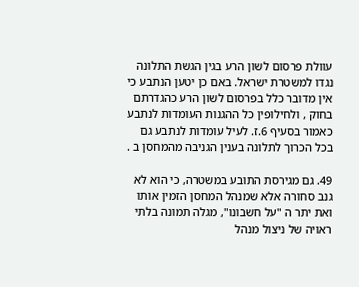עוולת פרסום לשון הרע בגין הגשת התלונה נגדו למשטרת ישראל. באם כן יטען הנתבע כי אין מדובר כלל בפרסום לשון הרע כהגדרתם בחוק , ולחילופין כל ההגנות העומדות לנתבע כאמור בסעיף 6.ז. לעיל עומדות לנתבע גם בכל הכרוך לתלונה בענין הגניבה מהמחסן ב .

49. גם מגירסת התובע במשטרה, כי הוא לא גנב סחורה אלא שמנהל המחסן הזמין אותו ואת יתר ה "על חשבונו", מגלה תמונה בלתי ראויה של ניצול מנהל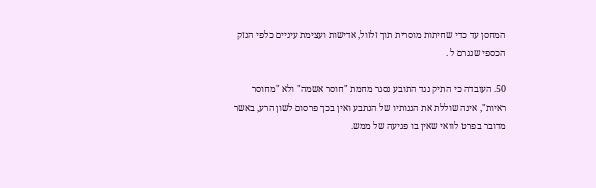המחסן עד כדי שחיתות מוסרית תוך זלזול, אדישות ועצימת עיניים כלפי הנזק הכספי שנגרם ל .

50. העובדה כי התיק נגד התובע נסגר מחמת "חוסר אשמה" ולא "מחוסר ראיות", אינה שוללת את הגנותיו של הנתבע ואין בכך פרסום לשון הרע, באשר מדובר בפרט לוואי שאין בו פגיעה של ממש.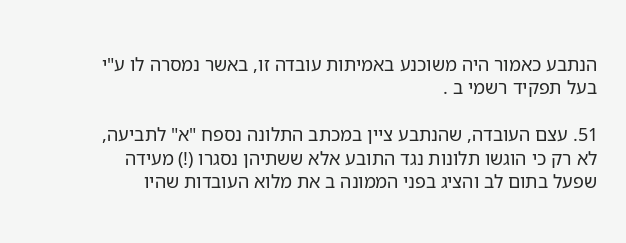הנתבע כאמור היה משוכנע באמיתות עובדה זו, באשר נמסרה לו ע"י בעל תפקיד רשמי ב .

51. עצם העובדה, שהנתבע ציין במכתב התלונה נספח "א" לתביעה, לא רק כי הוגשו תלונות נגד התובע אלא ששתיהן נסגרו (!) מעידה שפעל בתום לב והציג בפני הממונה ב את מלוא העובדות שהיו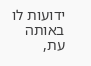ידועות לו באותה עת,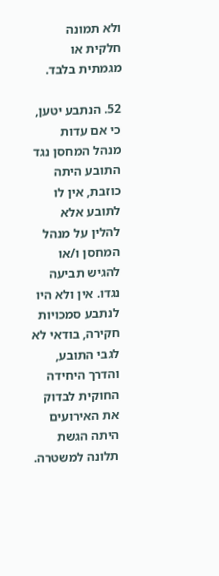ולא תמונה חלקית או מגמתית בלבד.

52. הנתבע יטען, כי אם עדות מנהל המחסן נגד התובע היתה כוזבת, אין לו לתובע אלא להלין על מנהל המחסן ו/או להגיש תביעה נגדו. אין ולא היו לנתבע סמכויות חקירה, בודאי לא לגבי התובע, והדרך היחידה החוקית לבדוק את האירועים היתה הגשת תלונה למשטרה.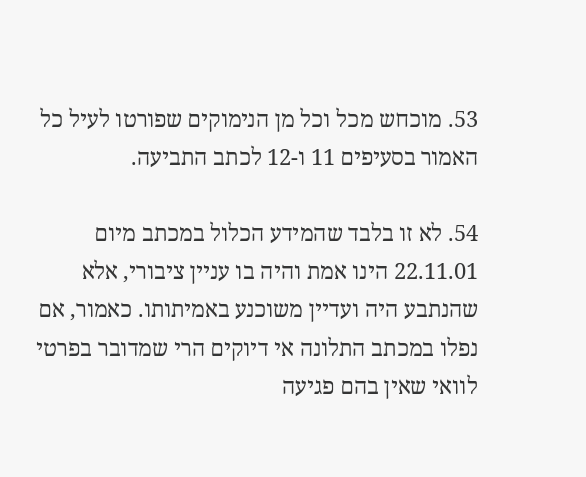53. מוכחש מכל וכל מן הנימוקים שפורטו לעיל כל האמור בסעיפים 11 ו-12 לכתב התביעה.

54. לא זו בלבד שהמידע הכלול במכתב מיום 22.11.01 הינו אמת והיה בו עניין ציבורי, אלא שהנתבע היה ועדיין משוכנע באמיתותו. כאמור, אם נפלו במכתב התלונה אי דיוקים הרי שמדובר בפרטי לוואי שאין בהם פגיעה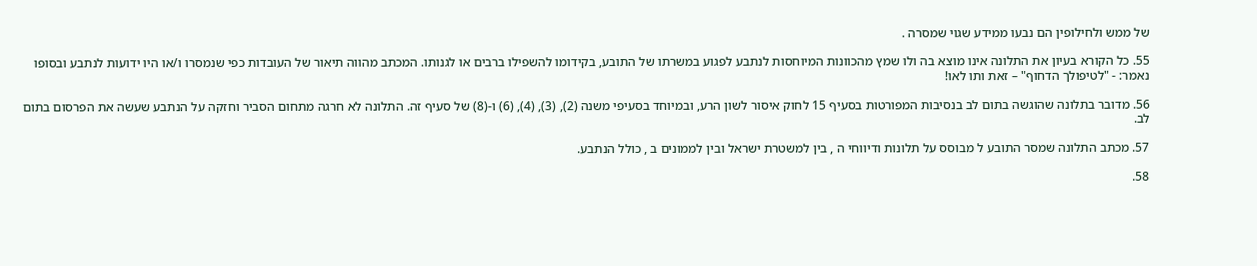של ממש ולחילופין הם נבעו ממידע שגוי שמסרה .

55. כל הקורא בעיון את התלונה אינו מוצא בה ולו שמץ מהכוונות המיוחסות לנתבע לפגוע במשרתו של התובע, בקידומו להשפילו ברבים או לגנותו. המכתב מהווה תיאור של העובדות כפי שנמסרו ו/או היו ידועות לנתבע ובסופו נאמר: - "לטיפולך הדחוף" – זאת ותו לאו!

56. מדובר בתלונה שהוגשה בתום לב בנסיבות המפורטות בסעיף 15 לחוק איסור לשון הרע, ובמיוחד בסעיפי משנה (2), (3), (4), (6) ו-(8) של סעיף זה. התלונה לא חרגה מתחום הסביר וחזקה על הנתבע שעשה את הפרסום בתום לב.

57. מכתב התלונה שמסר התובע ל מבוסס על תלונות ודיווחי ה , בין למשטרת ישראל ובין לממונים ב , כולל הנתבע.

58.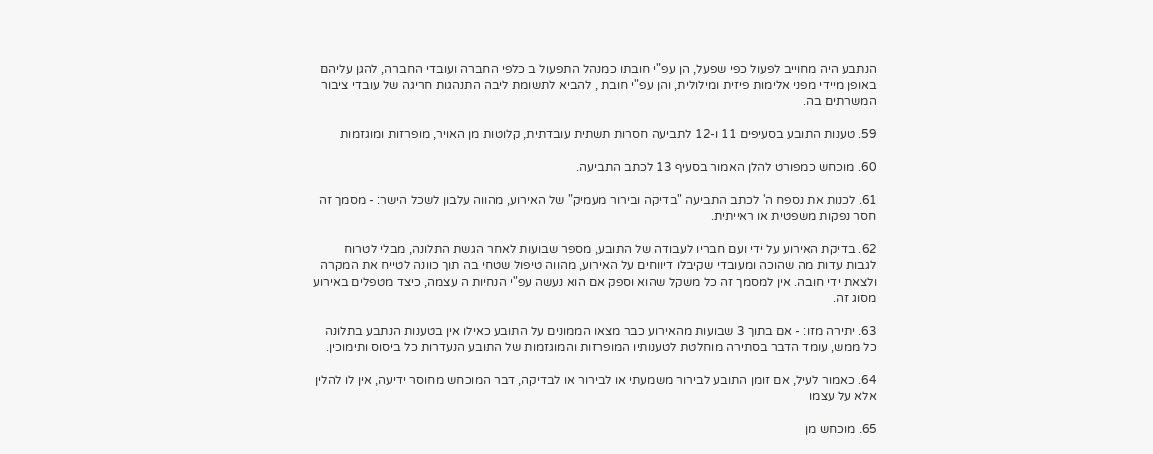הנתבע היה מחוייב לפעול כפי שפעל, הן עפ"י חובתו כמנהל התפעול ב כלפי החברה ועובדי החברה, להגן עליהם באופן מיידי מפני אלימות פיזית ומילולית, והן עפ"י חובת , להביא לתשומת ליבה התנהגות חריגה של עובדי ציבור המשרתים בה.

59. טענות התובע בסעיפים 11 ו-12 לתביעה חסרות תשתית עובדתית, קלוטות מן האויר, מופרזות ומוגזמות

60. מוכחש כמפורט להלן האמור בסעיף 13 לכתב התביעה.

61. לכנות את נספח ה' לכתב התביעה "בדיקה ובירור מעמיק" של האירוע, מהווה עלבון לשכל הישר: - מסמך זה חסר נפקות משפטית או ראייתית.

62. בדיקת האירוע על ידי ועם חבריו לעבודה של התובע, מספר שבועות לאחר הגשת התלונה, מבלי לטרוח לגבות עדות מה שהוכה ומעובדי שקיבלו דיווחים על האירוע, מהווה טיפול שטחי בה תוך כוונה לטייח את המקרה ולצאת ידי חובה. אין למסמך זה כל משקל שהוא וספק אם הוא נעשה עפ"י הנחיות ה עצמה, כיצד מטפלים באירוע מסוג זה.

63. יתירה מזו: - אם בתוך 3 שבועות מהאירוע כבר מצאו הממונים על התובע כאילו אין בטענות הנתבע בתלונה כל ממש, עומד הדבר בסתירה מוחלטת לטענותיו המופרזות והמוגזמות של התובע הנעדרות כל ביסוס ותימוכין.

64. כאמור לעיל, אם זומן התובע לבירור משמעתי או לבירור או לבדיקה, דבר המוכחש מחוסר ידיעה, אין לו להלין אלא על עצמו

65. מוכחש מן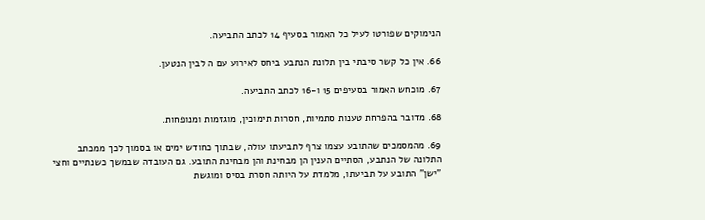הנימוקים שפורטו לעיל כל האמור בסעיף 14 לכתב התביעה.

66. אין כל קשר סיבתי בין תלונת הנתבע ביחס לאירוע עם ה לבין הנטען.

67. מוכחש האמור בסעיפים 15 ו-16 לכתב התביעה.

68. מדובר בהפרחת טענות סתמיות, חסרות תימוכין, מוגזמות ומנופחות.

69. מהמסמכים שהתובע עצמו צרף לתביעתו עולה, שבתוך כחודש ימים או בסמוך לכך ממכתב התלונה של הנתבע, הסתיים הענין הן מבחינת והן מבחינת התובע. גם העובדה שבמשך כשנתיים וחצי "ישן" התובע על תביעתו, מלמדת על היותה חסרת בסיס ומוגשת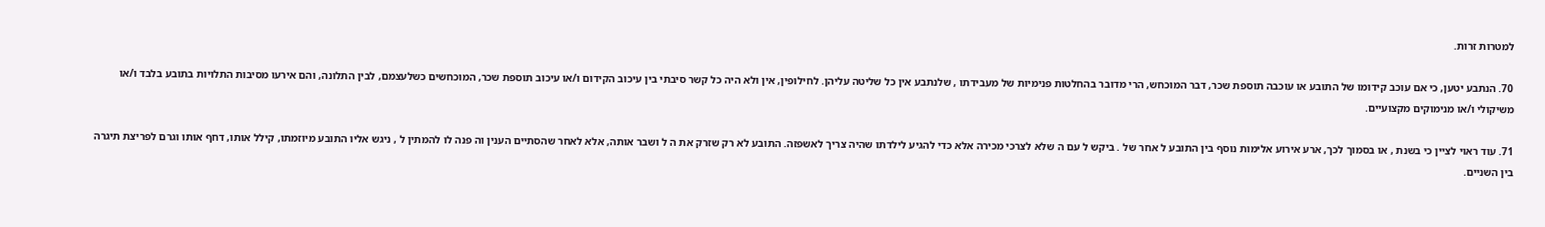למטרות זרות.

70. הנתבע יטען, כי אם עוכב קידומו של התובע או עוכבה תוספת שכר, דבר המוכחש, הרי מדובר בהחלטות פנימיות של מעבידתו , שלנתבע אין כל שליטה עליהן. לחילופין, אין ולא היה כל קשר סיבתי בין עיכוב הקידום ו/או עיכוב תוספת שכר, המוכחשים כשלעצמם, לבין התלונה, והם אירעו מסיבות התלויות בתובע בלבד ו/או משיקולי ו/או מנימוקים מקצועיים.

71. עוד ראוי לציין כי בשנת , או בסמוך לכך, ארע אירוע אלימות נוסף בין התובע ל אחר של . ביקש ל עם ה שלא לצרכי מכירה אלא כדי להגיע לילדתו שהיה צריך לאשפזה. התובע לא רק שזרק את ה ל ושבר אותה, אלא לאחר שהסתיים הענין וה פנה לו להמתין ל , ניגש אליו התובע מיוזמתו, קילל אותו, דחף אותו וגרם לפריצת תיגרה בין השניים.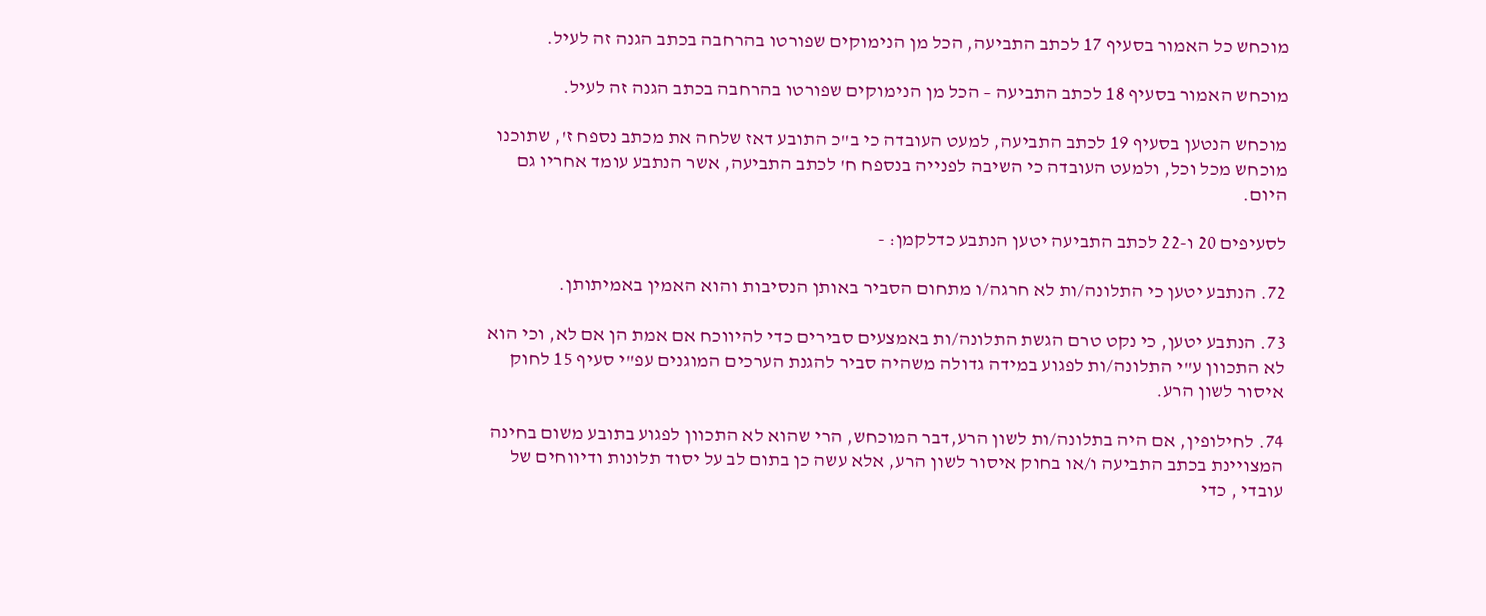מוכחש כל האמור בסעיף 17 לכתב התביעה, הכל מן הנימוקים שפורטו בהרחבה בכתב הגנה זה לעיל.

מוכחש האמור בסעיף 18 לכתב התביעה – הכל מן הנימוקים שפורטו בהרחבה בכתב הגנה זה לעיל.

מוכחש הנטען בסעיף 19 לכתב התביעה, למעט העובדה כי ב"כ התובע דאז שלחה את מכתב נספח ז', שתוכנו מוכחש מכל וכל, ולמעט העובדה כי השיבה לפנייה בנספח ח' לכתב התביעה, אשר הנתבע עומד אחריו גם היום.

לסעיפים 20 ו-22 לכתב התביעה יטען הנתבע כדלקמן: -

72. הנתבע יטען כי התלונה/ות לא חרגה/ו מתחום הסביר באותן הנסיבות והוא האמין באמיתותן.

73. הנתבע יטען, כי נקט טרם הגשת התלונה/ות באמצעים סבירים כדי להיווכח אם אמת הן אם לא, וכי הוא לא התכוון ע"י התלונה/ות לפגוע במידה גדולה משהיה סביר להגנת הערכים המוגנים עפ"י סעיף 15 לחוק איסור לשון הרע.

74. לחילופין, אם היה בתלונה/ות לשון הרע,דבר המוכחש, הרי שהוא לא התכוון לפגוע בתובע משום בחינה המצויינת בכתב התביעה ו/או בחוק איסור לשון הרע, אלא עשה כן בתום לב על יסוד תלונות ודיווחים של עובדי , כדי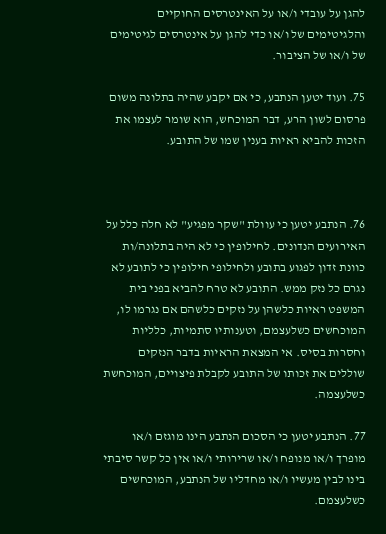להגן על עובדי ו/או על האינטרסים החוקיים והלגיטימים של ו/או כדי להגן על אינטרסים לגיטימים של ו/או של הציבור.

75. ועוד יטען הנתבע, כי אם יקבע שהיה בתלונה משום פרסום לשון הרע, דבר המוכחש, הוא שומר לעצמו את הזכות להביא ראיות בענין שמו של התובע.



76. הנתבע יטען כי עוולת "שקר מפגיע" לא חלה כלל על האירועים הנדונים. לחילופין כי לא היה בתלונה/ות כוונת זדון לפגוע בתובע ולחילופי חילופין כי לתובע לא נגרם כל נזק ממש. התובע לא טרח להביא בפני בית המשפט ראיות כלשהן על נזקים כלשהם אם נגרמו לו, המוכחשים כשלעצמם, וטענותיו סתמיות, כלליות וחסרות בסיס. אי המצאת הראיות בדבר הנזקים שוללים את זכותו של התובע לקבלת פיצויים, המוכחשת כשלעצמה.

77. הנתבע יטען כי הסכום הנתבע הינו מוגזם ו/או מופרך ו/או מנופח ו/או שרירותי ו/או אין כל קשר סיבתי בינו לבין מעשיו ו/או מחדליו של הנתבע, המוכחשים כשלעצמם.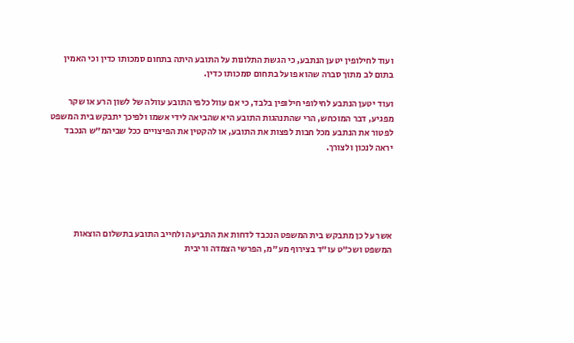ועוד לחילופין יטען הנתבע, כי הגשת התלונות על התובע היתה בתחום סמכותו כדין וכי האמין בתום לב מתוך סברה שהוא פועל בתחום סמכותו כדין.

ועוד יטען הנתבע לחילופי חילופין בלבד, כי אם עוול כלפי התובע עוולה של לשון הרע או שקר מפגיע, דבר המוכחש, הרי שהתנהגות התובע היא שהביאה לידי אשמו ולפיכך יתבקש בית המשפט לפטור את הנתבע מכל חבות לפצות את התובע, או להקטין את הפיצויים ככל שביהמ"ש הנכבד יראה לנכון ולצורך.





אשר על כן מתבקש בית המשפט הנכבד לדחות את התביעה ולחייב התובע בתשלום הוצאות המשפט ושכ"ט עו"ד בצירוף מע"מ, הפרשי הצמדה וריבית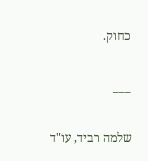כחוק.

___

שלמה רביד, עו"ד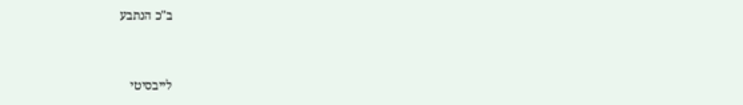ב"כ הנתבע


לייבסיטי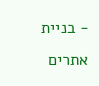- בניית אתרים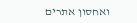ואחסון אתרים